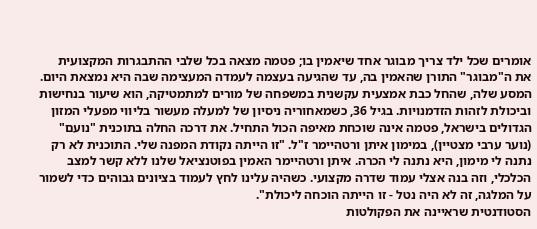אומרים שכל ילד צריך מבוגר אחד שיאמין בו; פטמה מצאה בכל שלבי ההתבגרות המקצועית את ה"מבוגר" התורן שהאמין בה, עד שהגיעה בעצמה לעמדה המעצימה שבה היא נמצאת היום. המסע שלה, שהחל כבת אמצעית עקשנית במשפחה של מורים למתמטיקה, הוא שיעור בנחישות וביכולת לזהות הזדמנויות. בגיל 36, כשמאחוריה ניסיון של למעלה מעשור בליווי מפעלי המזון הגדולים בישראל, פטמה אינה שוכחת מאיפה הכול התחיל. את דרכה החלה בתוכנית "נועם" (נוער ערבי מצטיין), במימון איתן ורטהיימר ז"ל. "זו הייתה נקודת המפנה שלי. התוכנית לא רק נתנה לי מימון, היא נתנה לי הכרה. איתן ורטהיימר האמין בפוטנציאל שלנו ללא קשר למצב הכלכלי, וזה בנה אצלי עמוד שדרה מקצועי. כשהיה עלינו לחץ לעמוד בציונים גבוהים כדי לשמור על המלגה, זה לא היה נטל - זו הייתה הוכחה ליכולת".
הסטודנטית שראיינה את הפקולטות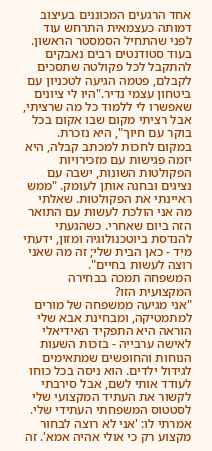אחד הרגעים המכוננים בעיצוב דמותה כעצמאית התרחש עוד לפני שהתחיל הסמסטר הראשון. בעוד סטודנטים רבים נאבקים להתקבל לכל פקולטה שתסכים לקבלם, פטמה הגיעה לטכניון עם ביטחון עצמי נדיר."היו לי ציונים שאפשרו לי ללמוד כל מה שרציתי, אבל רציתי מקום שבו אקום בכל בוקר עם חיוך", היא נזכרת. במקום לחכות למכתב קבלה, היא יזמה פגישות עם מזכירויות הפקולטות השונות, ישבה עם נציגים ובחנה אותן לעומק. "ממש ראיינתי את הפקולטות. שאלתי מה אני הולכת לעשות עם התואר הזה ביום שאחרי. כשהגעתי להנדסת ביוטכנולוגיה ומזון, ידעתי מיד - כאן הבית שלי; זה מה שאני רוצה לעשות בחיים".
המשפחה תמכה בבחירה המקצועית הזו?
"אני מגיעה ממשפחה של מורים למתמטיקה, ומבחינת אבא שלי הוראה היא התפקיד האידיאלי לאישה ערבייה - בזכות השעות הנוחות והחופשים שמתאימים לגידול ילדים. הוא ניסה בכל כוחו לעודד אותי לשם, אבל סירבתי לקשור את העתיד המקצועי שלי לסטטוס המשפחתי העתידי שלי. אמרתי לו: 'אני לא רוצה לבחור מקצוע רק כי אולי אהיה אמא'. זה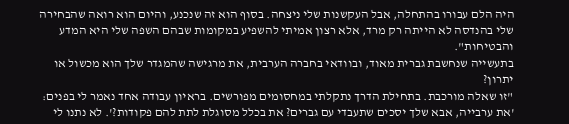היה הלם עבורו בהתחלה, אבל העקשנות שלי ניצחה. בסוף הוא זה שנכנע, והיום הוא רואה שהבחירה שלי בהנדסה לא הייתה רק מרד, אלא רצון אמיתי להשפיע במקומות שבהם השפה שלי היא המדע והבטיחות".
בתעשייה שנחשבת גברית מאוד, ובוודאי בחברה הערבית, את מרגישה שהמגדר שלך הוא מכשול או יתרון?
"זו שאלה מורכבת. בתחילת הדרך נתקלתי במחסומים מפורשים. בראיון עבודה אחד נאמר לי בפנים: 'את ערבייה, אבא שלך יסכים שתעבדי עם גברים? את בכלל מסוגלת לתת להם פקודות?'. לא נתנו לי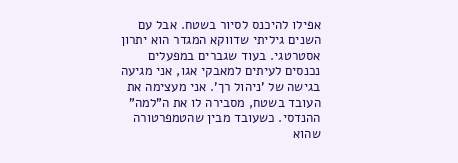אפילו להיכנס לסיור בשטח. אבל עם השנים גיליתי שדווקא המגדר הוא יתרון אסטרטגי. בעוד שגברים במפעלים נכנסים לעיתים למאבקי אגו, אני מגיעה בגישה של 'ניהול רך'. אני מעצימה את העובד בשטח, מסבירה לו את ה"למה" ההנדסי. כשעובד מבין שהטמפרטורה שהוא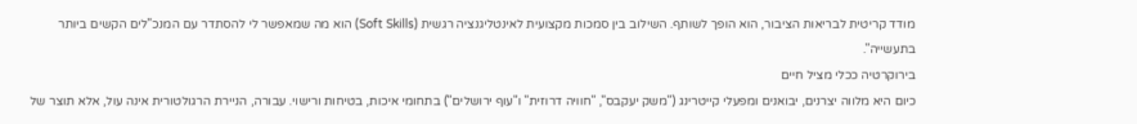מודד קריטית לבריאות הציבור, הוא הופך לשותף. השילוב בין סמכות מקצועית לאינטליגנציה רגשית (Soft Skills) הוא מה שמאפשר לי להסתדר עם המנכ"לים הקשים ביותר בתעשייה".
בירוקרטיה ככלי מציל חיים
כיום היא מלווה יצרנים, יבואנים ומפעלי קייטרינג ("משק יעקבס", "חוויה דרוזית" ו"עוף ירושלים") בתחומי איכות, בטיחות ורישוי. עבורה, הניירת הרגולטורית אינה עול, אלא תוצר של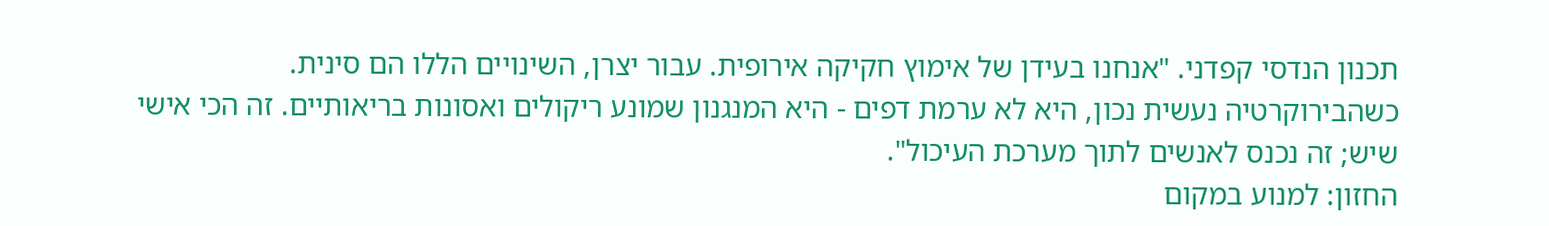תכנון הנדסי קפדני. "אנחנו בעידן של אימוץ חקיקה אירופית. עבור יצרן, השינויים הללו הם סינית. כשהבירוקרטיה נעשית נכון, היא לא ערמת דפים - היא המנגנון שמונע ריקולים ואסונות בריאותיים. זה הכי אישי שיש; זה נכנס לאנשים לתוך מערכת העיכול".
החזון: למנוע במקום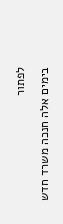לפתור
בימים אלה חנכה משרד חדש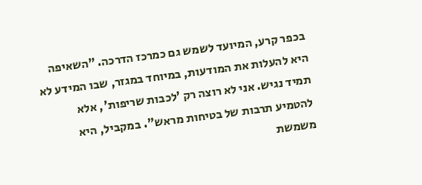בכפר קרע, המיועד לשמש גם כמרכז הדרכה. "השאיפה היא להעלות את המודעות, במיוחד במגזר, שבו המידע לא תמיד נגיש. אני לא רוצה רק 'לכבות שריפות', אלא להטמיע תרבות של בטיחות מראש". במקביל, היא משמשת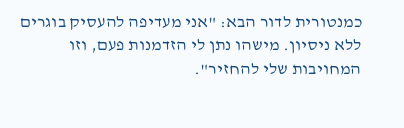כמנטורית לדור הבא: "אני מעדיפה להעסיק בוגרים ללא ניסיון. מישהו נתן לי הזדמנות פעם, וזו המחויבות שלי להחזיר".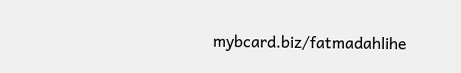mybcard.biz/fatmadahlihe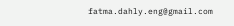fatma.dahly.eng@gmail.com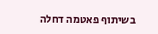בשיתוף פאטמה דחלה